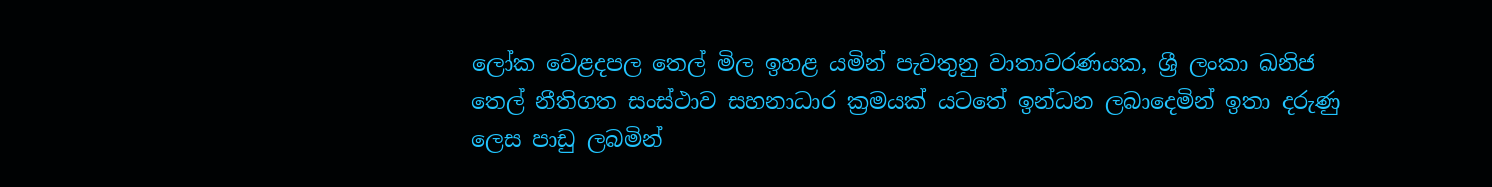ලෝක වෙළදපල තෙල් මිල ඉහළ යමින් පැවතුනු වාතාවරණයක, ශ්‍රී ලංකා ඛනිජ තෙල් නීතිගත සංස්ථාව සහනාධාර ක්‍රමයක් යටතේ ඉන්ධන ලබාදෙමින් ඉතා දරුණු ලෙස පාඩු ලබමින්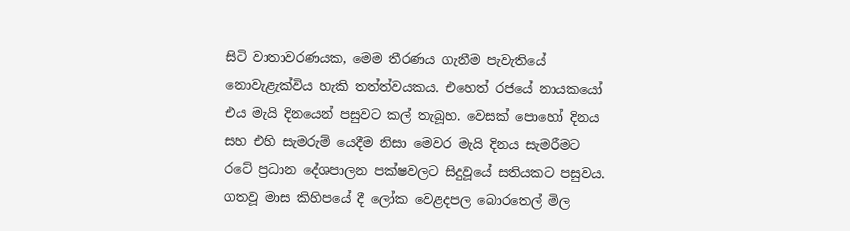සිටි වාතාවරණයක, මෙම තීරණය ගැනීම පැවැතියේ නොවැළැක්විය හැකි තත්ත්වයකය. එහෙත් රජයේ නායකයෝ එය මැයි දිනයෙන් පසුවට කල් තැබූහ. වෙසක් පොහෝ දිනය සහ එහි සැමරුම් යෙදීම නිසා මෙවර මැයි දිනය සැමරීමට රටේ ප්‍රධාන දේශපාලන පක්ෂවලට සිදුවූයේ සතියකට පසුවය. ගතවූ මාස කිහිපයේ දී ලෝක වෙළදපල බොරතෙල් මිල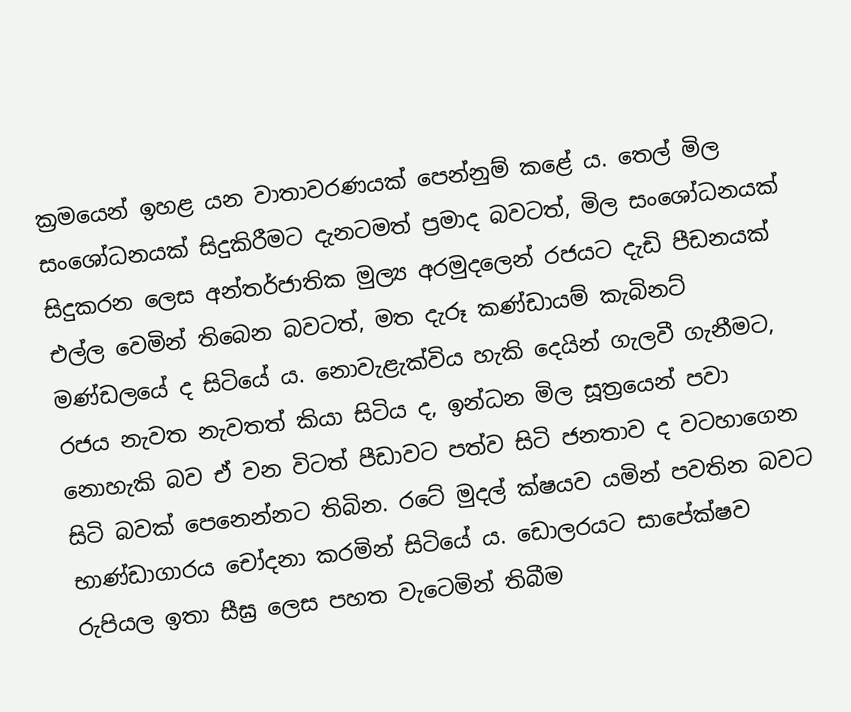ක්‍රමයෙන් ඉහළ යන වාතාවරණයක් පෙන්නුම් කළේ ය. තෙල් මිල සංශෝධනයක් සිදුකිරීමට දැනටමත් ප්‍රමාද බවටත්, මිල සංශෝධනයක් සිදුකරන ලෙස අන්තර්ජාතික මුල්‍ය අරමුදලෙන් රජයට දැඩි පීඩනයක් එල්ල වෙමින් තිබෙන බවටත්, මත දැරූ කණ්ඩායම් කැබිනට් මණ්ඩලයේ ද සිටියේ ය. නොවැළැක්විය හැකි දෙයින් ගැලවී ගැනීමට, රජය නැවත නැවතත් කියා සිටිය ද, ඉන්ධන මිල සූත්‍රයෙන් පවා නොහැකි බව ඒ වන විටත් පීඩාවට පත්ව සිටි ජනතාව ද වටහාගෙන සිටි බවක් පෙනෙන්නට තිබින. රටේ මුදල් ක්ෂයව යමින් පවතින බවට භාණ්ඩාගාරය චෝදනා කරමින් සිටියේ ය. ඩොලරයට සාපේක්ෂව රුපියල ඉතා සීඝ්‍ර ලෙස පහත වැටෙමින් තිබීම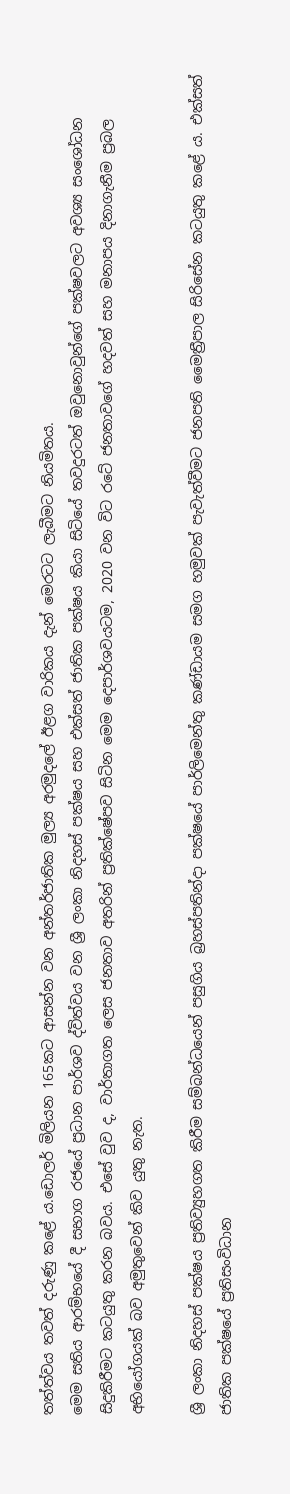තත්ත්වය තවත් දරුණු කළේ ය.ඩොලර් මිලියන 165කට ආසන්න වන අන්තර්ජාතික මුල්‍ය අරමුදලේ ඊළග වාරිකය දැන් මෙරටට ලැබීමට නියමිතය.
මෙම සතිය ආරම්භයේ දී සභාග රජයේ ප්‍රධාන පාර්ශව ද්විත්වය වන ශ්‍රී ලංකා නිදහස් පක්ෂය සහ එක්සත් ජාතික පක්ෂය කියා සිටියේ තවදුරටත් ඔවුනොවුන්ගේ පක්ෂවලට අවශ්‍ය සංශෝධන සිදුකිරීමට කටයුතු කරන බවය. එසේ වුව ද, වාර්තාගත ලෙස ජනතාව අතරින් ප්‍රතික්ෂේපව සිටින මෙම දෙපාර්ශවයටම, 2020 වන විට රටේ ජනතාවගේ හදවත් සහ මනාපය දිනාගැනීම ප්‍රබල අභියෝගයක් බව අමුතුවෙන් කිව යුතු නැත.

ශ්‍රී ලංකා නිදහස් පක්ෂය ප්‍රතිව්‍යුහගත කිරීම සම්බන්ධයෙන් පසුගිය බ්‍රහස්පතින්දා පක්ෂයේ පාර්ලිමෙන්තු කණ්ඩායම සමග හමුවක් පැවැත්වීමට ජනපති මෛත්‍රීපාල සිරිසේන කටයුතු කළේ ය. එක්සත් ජාතික පක්ෂයේ ප්‍රතිසංවිධාන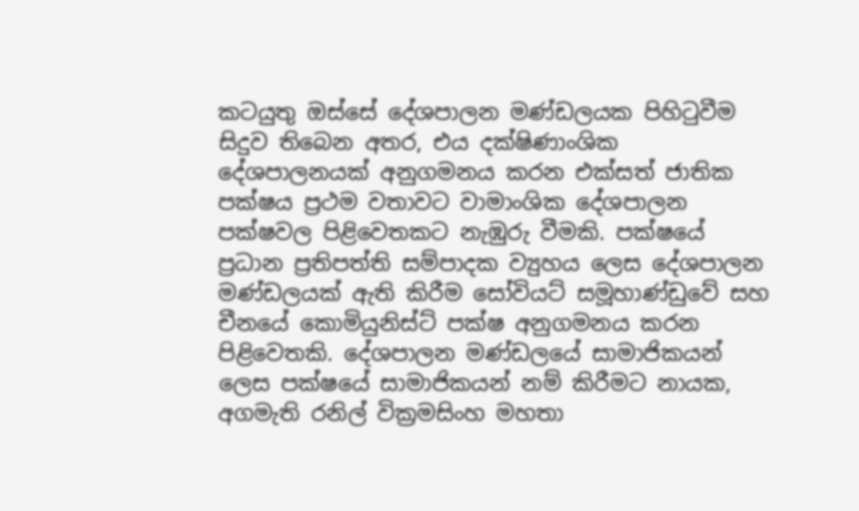කටයුතු ඔස්සේ දේශපාලන මණ්ඩලයක පිහිටුවීම සිදුව තිබෙන අතර, එය දක්ෂිණාංශික දේශපාලනයක් අනුගමනය කරන එක්සත් ජාතික පක්ෂය ප්‍රථම වතාවට වාමාංශික දේශපාලන පක්ෂවල පිළිවෙතකට නැඹුරු වීමකි. පක්ෂයේ ප්‍රධාන ප්‍රතිපත්ති සම්පාදක ව්‍යුහය ලෙස දේශපාලන මණ්ඩලයක් ඇති කිරීම සෝවියට් සමූහාණ්ඩුවේ සහ චීනයේ කොමියුනිස්ට් පක්ෂ අනුගමනය කරන පිළිවෙතකි. දේශපාලන මණ්ඩලයේ සාමාජිකයන් ලෙස පක්ෂයේ සාමාජිකයන් නම් කිරීමට නායක, අගමැති රනිල් වික්‍රමසිංහ මහතා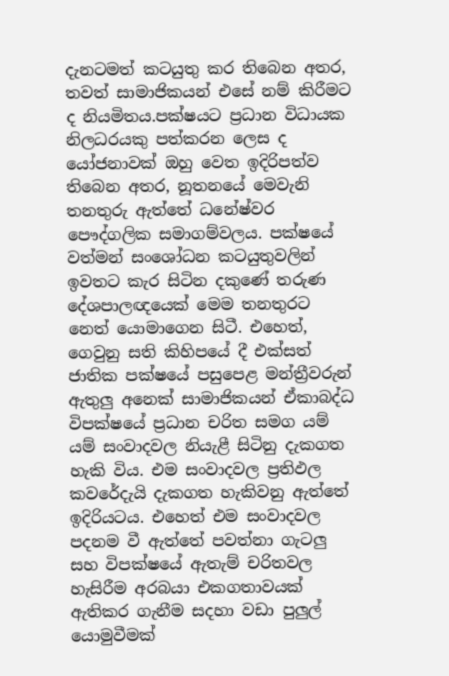දැනටමත් කටයුතු කර තිබෙන අතර, තවත් සාමාජිකයන් එසේ නම් කිරීමට ද නියමිතය.පක්ෂයට ප්‍රධාන විධායක නිලධරයකු පත්කරන ලෙස ද යෝජනාවක් ඔහු වෙත ඉදිරිපත්ව තිබෙන අතර, නූතනයේ මෙවැනි තනතුරු ඇත්තේ ධනේෂ්වර පෞද්ගලික සමාගම්වලය. පක්ෂයේ වත්මන් සංශෝධන කටයුතුවලින් ඉවතට කැර සිටින දකුණේ තරුණ දේශපාලඥයෙක් මෙම තනතුරට නෙත් යොමාගෙන සිටී. එහෙත්, ගෙවුනු සති කිහිපයේ දී එක්සත් ජාතික පක්ෂයේ පසුපෙළ මන්ත්‍රීවරුන් ඇතුලු අනෙක් සාමාජිකයන් ඒකාබද්ධ විපක්ෂයේ ප්‍රධාන චරිත සමග යම් යම් සංවාදවල නියැළී සිටිනු දැකගත හැකි විය. එම සංවාදවල ප්‍රතිඵල කවරේදැයි දැකගත හැකිවනු ඇත්තේ ඉදිරියටය. එහෙත් එම සංවාදවල පදනම වී ඇත්තේ පවත්නා ගැටලු සහ විපක්ෂයේ ඇතැම් චරිතවල හැසිරීම අරබයා එකගතාවයක් ඇතිකර ගැනීම සදහා වඩා පුලුල් යොමුවීමක්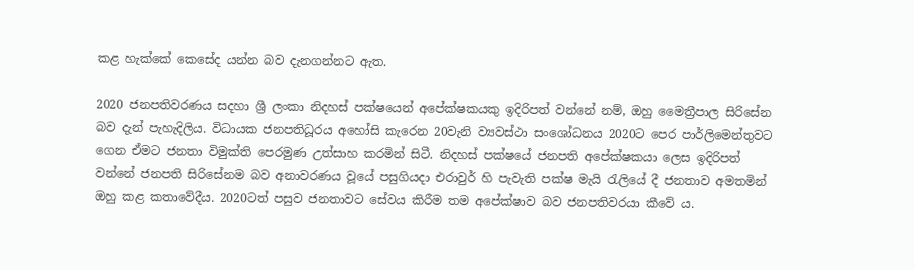කළ හැක්කේ කෙසේද යන්න බව දැනගන්නට ඇත.

2020 ජනපතිවරණය සදහා ශ්‍රී ලංකා නිදහස් පක්ෂයෙන් අපේක්ෂකයකු ඉදිරිපත් වන්නේ නම්, ඔහු මෛත්‍රීපාල සිරිසේන බව දැන් පැහැදිලිය. විධායක ජනපතිධූරය අහෝසි කැරෙන 20වැනි ව්‍යවස්ථා සංශෝධනය 2020ට පෙර පාර්ලිමෙන්තුවට ගෙන ඒමට ජනතා විමුක්ති පෙරමුණ උත්සාහ කරමින් සිටී. නිදහස් පක්ෂයේ ජනපති අපේක්ෂකයා ලෙස ඉදිරිපත් වන්නේ ජනපති සිරිසේනම බව අනාවරණය වූයේ පසුගියදා එරාවුර් හි පැවැති පක්ෂ මැයි රැලියේ දී ජනතාව අමතමින් ඔහු කළ කතාවේදීය. 2020ටත් පසුව ජනතාවට සේවය කිරීම තම අපේක්ෂාව බව ජනපතිවරයා කීවේ ය.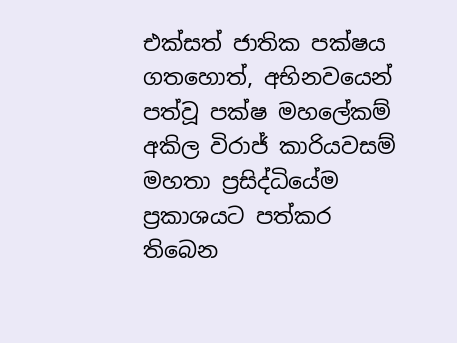එක්සත් ජාතික පක්ෂය ගතහොත්, අභිනවයෙන් පත්වූ පක්ෂ මහලේකම් අකිල විරාජ් කාරියවසම් මහතා ප්‍රසිද්ධියේම ප්‍රකාශයට පත්කර තිබෙන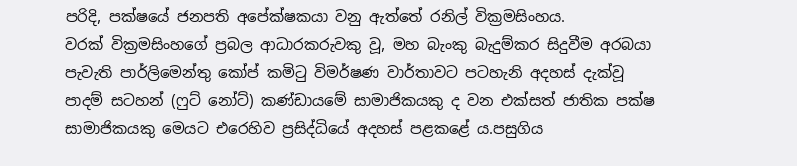පරිදි, පක්ෂයේ ජනපති අපේක්ෂකයා වනු ඇත්තේ රනිල් වික්‍රමසිංහය.
වරක් වික්‍රමසිංහගේ ප්‍රබල ආධාරකරුවකු වූ, මහ බැංකු බැදුම්කර සිදුවීම අරබයා පැවැති පාර්ලිමෙන්තු කෝප් කමිටු විමර්ෂණ වාර්තාවට පටහැනි අදහස් දැක්වූ පාදම් සටහන් (ෆුට් නෝට්) කණ්ඩායමේ සාමාජිකයකු ද වන එක්සත් ජාතික පක්ෂ සාමාජිකයකු මෙයට එරෙහිව ප්‍රසිද්ධියේ අදහස් පළකළේ ය.පසුගිය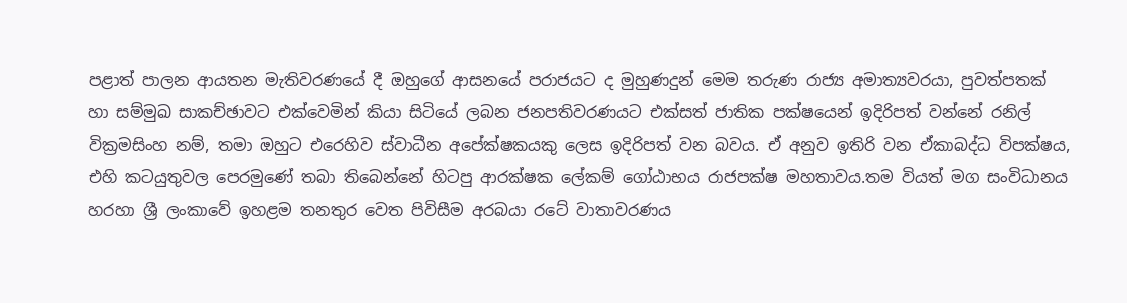පළාත් පාලන ආයතන මැතිවරණයේ දී ඔහුගේ ආසනයේ පරාජයට ද මුහුණදුන් මෙම තරුණ රාජ්‍ය අමාත්‍යවරයා, පුවත්පතක් හා සම්මුඛ සාකච්ඡාවට එක්වෙමින් කියා සිටියේ ලබන ජනපතිවරණයට එක්සත් ජාතික පක්ෂයෙන් ඉදිරිපත් වන්නේ රනිල් වික්‍රමසිංහ නම්, තමා ඔහුට එරෙහිව ස්වාධීන අපේක්ෂකයකු ලෙස ඉදිරිපත් වන බවය. ඒ අනුව ඉතිරි වන ඒකාබද්ධ විපක්ෂය, එහි කටයුතුවල පෙරමුණේ තබා තිබෙන්නේ හිටපු ආරක්ෂක ලේකම් ගෝඨාභය රාජපක්ෂ මහතාවය.තම වියත් මග සංවිධානය හරහා ශ්‍රී ලංකාවේ ඉහළම තනතුර වෙත පිවිසීම අරබයා රටේ වාතාවරණය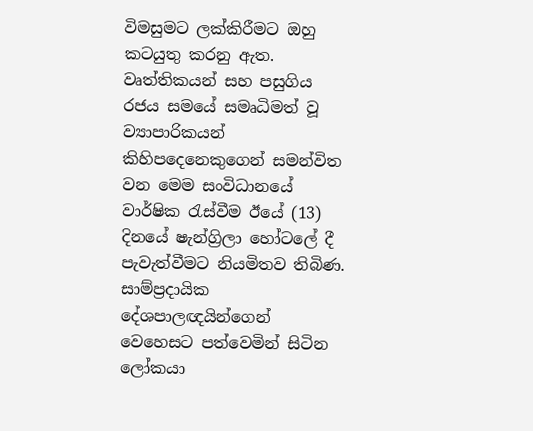විමසුමට ලක්කිරීමට ඔහු කටයුතු කරනු ඇත. වෘත්තිකයන් සහ පසුගිය රජය සමයේ සමෘධිමත් වූ ව්‍යාපාරිකයන් කිහිපදෙනෙකුගෙන් සමන්විත වන මෙම සංවිධානයේ වාර්ෂික රැස්වීම ඊයේ (13) දිනයේ ෂැන්ග්‍රිලා හෝටලේ දී පැවැත්වීමට නියමිතව තිබිණ. සාම්ප්‍රදායික දේශපාලඥයින්ගෙන් වෙහෙසට පත්වෙමින් සිටින ලෝකයා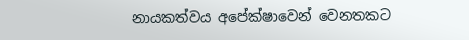නායකත්වය අපේක්ෂාවෙන් වෙනතකට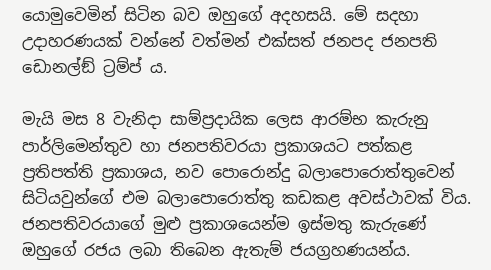යොමුවෙමින් සිටින බව ඔහුගේ අදහසයි. මේ සදහා උදාහරණයක් වන්නේ වත්මන් එක්සත් ජනපද ජනපති ඩොනල්ඞ් ට්‍රම්ප් ය.

මැයි මස 8 වැනිදා සාම්ප්‍රදායික ලෙස ආරම්භ කැරුනු පාර්ලිමෙන්තුව හා ජනපතිවරයා ප්‍රකාශයට පත්කළ ප්‍රතිපත්ති ප්‍රකාශය, නව පොරොන්දු බලාපොරොත්තුවෙන් සිටියවුන්ගේ එම බලාපොරොත්තු කඩකළ අවස්ථාවක් විය. ජනපතිවරයාගේ මුළු ප්‍රකාශයෙන්ම ඉස්මතු කැරුණේ ඔහුගේ රජය ලබා තිබෙන ඇතැම් ජයග්‍රහණයන්ය.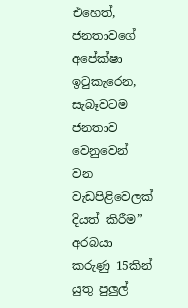එහෙත්, ජනතාවගේ අපේක්ෂා ඉටුකැරෙන, සැබෑවටම ජනතාව වෙනුවෙන් වන වැඩපිළිවෙලක් දියත් කිරීම” අරබයා කරුණු 15කින් යුතු පුලුල්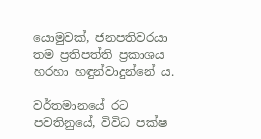යොමුවක්, ජනපතිවරයා තම ප්‍රතිපත්ති ප්‍රකාශය හරහා හඳුන්වාදුන්නේ ය.

වර්තමානයේ රට පවතිනුයේ, විවිධ පක්ෂ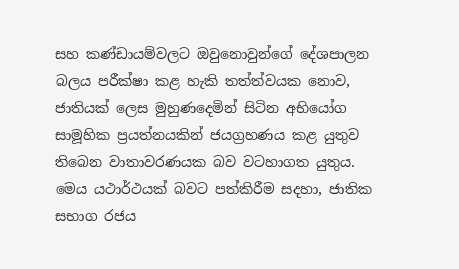සහ කණ්ඩායම්වලට ඔවුනොවුන්ගේ දේශපාලන බලය පරීක්ෂා කළ හැකි තත්ත්වයක නොව, ජාතියක් ලෙස මුහුණදෙමින් සිටින අභියෝග සාමූහික ප්‍රයත්නයකින් ජයග්‍රහණය කළ යුතුව තිබෙන වාතාවරණයක බව වටහාගත යුතුය. මෙය යථාර්ථයක් බවට පත්කිරීම සදහා, ජාතික සභාග රජය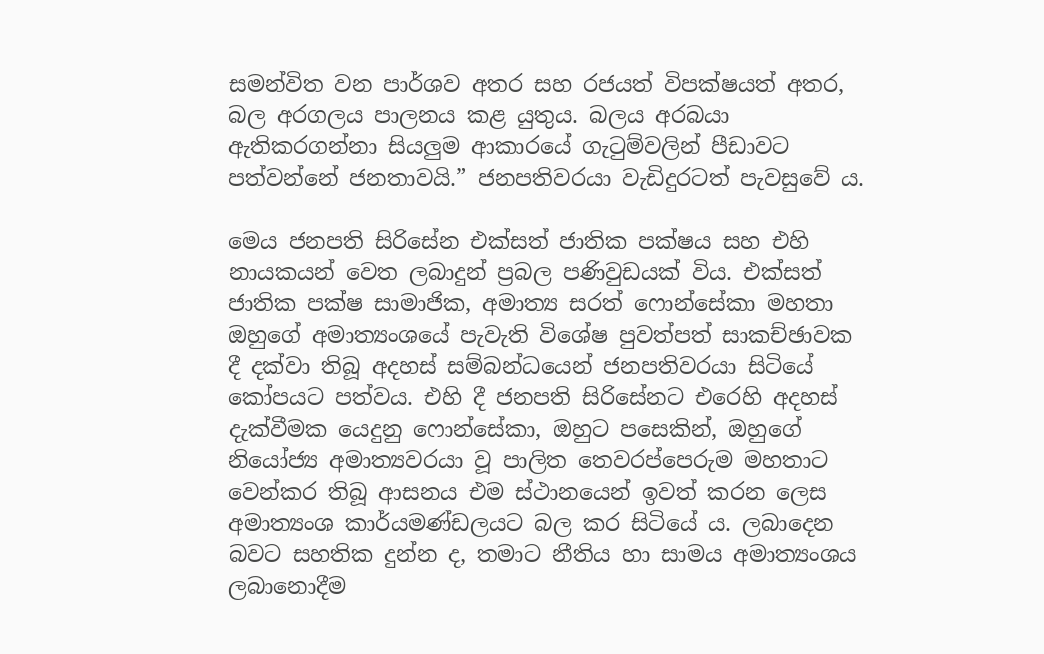සමන්විත වන පාර්ශව අතර සහ රජයත් විපක්ෂයත් අතර, බල අරගලය පාලනය කළ යුතුය. බලය අරබයා ඇතිකරගන්නා සියලුම ආකාරයේ ගැටුම්වලින් පීඩාවට පත්වන්නේ ජනතාවයි.” ජනපතිවරයා වැඩිදුරටත් පැවසුවේ ය.

මෙය ජනපති සිරිසේන එක්සත් ජාතික පක්ෂය සහ එහි නායකයන් වෙත ලබාදුන් ප්‍රබල පණිවුඩයක් විය. එක්සත් ජාතික පක්ෂ සාමාජික, අමාත්‍ය සරත් ෆොන්සේකා මහතා ඔහුගේ අමාත්‍යංශයේ පැවැති විශේෂ පුවත්පත් සාකච්ඡාවක දී දක්වා තිබූ අදහස් සම්බන්ධයෙන් ජනපතිවරයා සිටියේ කෝපයට පත්වය. එහි දී ජනපති සිරිසේනට එරෙහි අදහස් දැක්වීමක යෙදුනු ෆොන්සේකා, ඔහුට පසෙකින්, ඔහුගේ නියෝජ්‍ය අමාත්‍යවරයා වූ පාලිත තෙවරප්පෙරුම මහතාට වෙන්කර තිබූ ආසනය එම ස්ථානයෙන් ඉවත් කරන ලෙස අමාත්‍යංශ කාර්යමණ්ඩලයට බල කර සිටියේ ය. ලබාදෙන බවට සහතික දුන්න ද, තමාට නීතිය හා සාමය අමාත්‍යංශය ලබානොදීම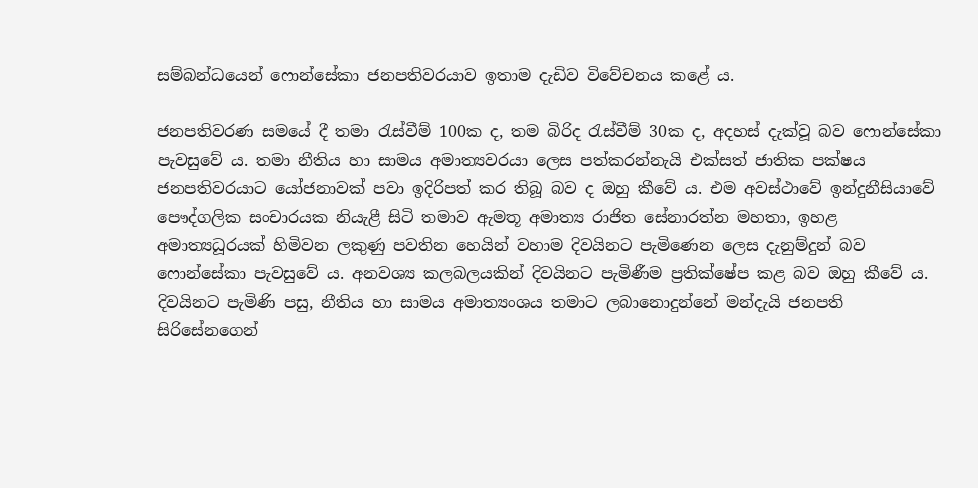සම්බන්ධයෙන් ෆොන්සේකා ජනපතිවරයාව ඉතාම දැඩිව විවේචනය කළේ ය.

ජනපතිවරණ සමයේ දී තමා රැස්වීම් 100ක ද, තම බිරිද රැස්වීම් 30ක ද, අදහස් දැක්වූ බව ෆොන්සේකා පැවසුවේ ය. තමා නීතිය හා සාමය අමාත්‍යවරයා ලෙස පත්කරන්නැයි එක්සත් ජාතික පක්ෂය ජනපතිවරයාට යෝජනාවක් පවා ඉදිරිපත් කර තිබූ බව ද ඔහු කීවේ ය. එම අවස්ථාවේ ඉන්දුනීසියාවේ පෞද්ගලික සංචාරයක නියැළී සිටි තමාව ඇමතූ අමාත්‍ය රාජිත සේනාරත්න මහතා, ඉහළ අමාත්‍යධූරයක් හිමිවන ලකුණු පවතින හෙයින් වහාම දිවයිනට පැමිණෙන ලෙස දැනුම්දුන් බව ෆොන්සේකා පැවසුවේ ය. අනවශ්‍ය කලබලයකින් දිවයිනට පැමිණීම ප්‍රතික්ෂේප කළ බව ඔහු කීවේ ය. දිවයිනට පැමිණි පසු, නීතිය හා සාමය අමාත්‍යංශය තමාට ලබානොදුන්නේ මන්දැයි ජනපති සිරිසේනගෙන්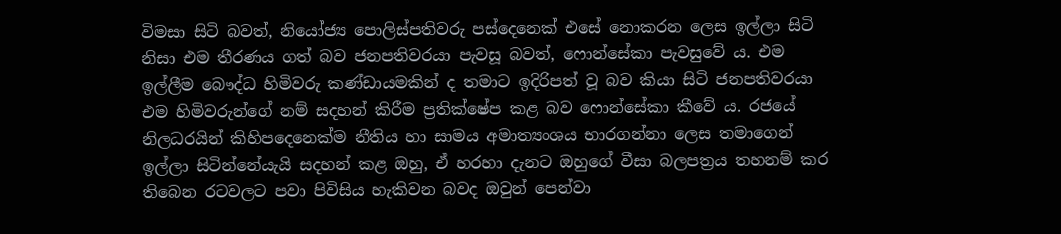විමසා සිටි බවත්, නියෝජ්‍ය පොලිස්පතිවරු පස්දෙනෙක් එසේ නොකරන ලෙස ඉල්ලා සිටි නිසා එම තීරණය ගත් බව ජනපතිවරයා පැවසූ බවත්, ෆොන්සේකා පැවසුවේ ය. එම ඉල්ලීම බෞද්ධ හිමිවරු කණ්ඩායමකින් ද තමාට ඉදිරිපත් වූ බව කියා සිටි ජනපතිවරයා එම හිමිවරුන්ගේ නම් සදහන් කිරීම ප්‍රතික්ෂේප කළ බව ෆොන්සේකා කීවේ ය. රජයේ නිලධරයින් කිහිපදෙනෙක්ම නීතිය හා සාමය අමාත්‍යංශය භාරගන්නා ලෙස තමාගෙන් ඉල්ලා සිටින්නේයැයි සදහන් කළ ඔහු, ඒ හරහා දැනට ඔහුගේ වීසා බලපත්‍රය තහනම් කර තිබෙන රටවලට පවා පිවිසිය හැකිවන බවද ඔවුන් පෙන්වා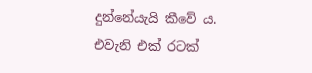දුන්නේයැයි කීවේ ය. එවැනි එක් රටක්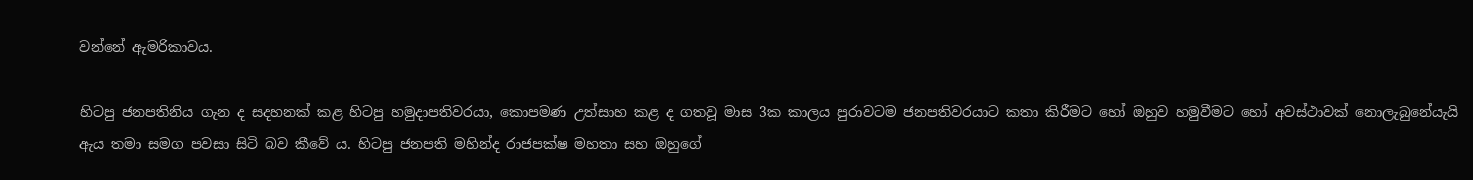වන්නේ ඇමරිකාවය.

හිටපු ජනපතිනිය ගැන ද සදහනක් කළ හිටපු හමුදාපතිවරයා, කොපමණ උත්සාහ කළ ද ගතවූ මාස 3ක කාලය පුරාවටම ජනපතිවරයාට කතා කිරීමට හෝ ඔහුව හමුවීමට හෝ අවස්ථාවක් නොලැබුනේයැයි ඇය තමා සමග පවසා සිටි බව කීවේ ය. හිටපු ජනපති මහින්ද රාජපක්ෂ මහතා සහ ඔහුගේ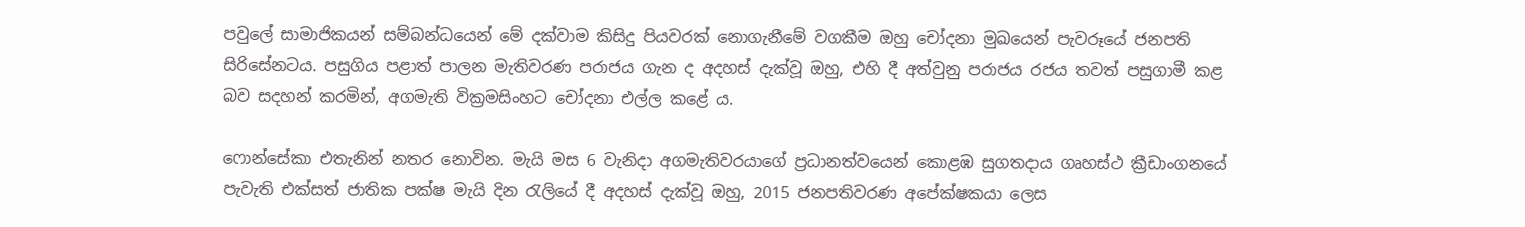පවුලේ සාමාජිකයන් සම්බන්ධයෙන් මේ දක්වාම කිසිදු පියවරක් නොගැනීමේ වගකීම ඔහු චෝදනා මුඛයෙන් පැවරූයේ ජනපති සිරිසේනටය. පසුගිය පළාත් පාලන මැතිවරණ පරාජය ගැන ද අදහස් දැක්වූ ඔහු, එහි දී අත්වුනු පරාජය රජය තවත් පසුගාමී කළ බව සදහන් කරමින්, අගමැති වික්‍රමසිංහට චෝදනා එල්ල කළේ ය.

ෆොන්සේකා එතැනින් නතර නොවින. මැයි මස 6 වැනිදා අගමැතිවරයාගේ ප්‍රධානත්වයෙන් කොළඹ සුගතදාය ගෘහස්ථ ක්‍රීඩාංගනයේ පැවැති එක්සත් ජාතික පක්ෂ මැයි දින රැලියේ දී අදහස් දැක්වූ ඔහු, 2015 ජනපතිවරණ අපේක්ෂකයා ලෙස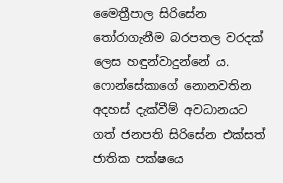මෛත්‍රීපාල සිරිසේන තෝරාගැනීම බරපතල වරදක් ලෙස හඳුන්වාදුන්නේ ය. ෆොන්සේකාගේ නොනවතින අදහස් දැක්වීම් අවධානයට ගත් ජනපති සිරිසේන එක්සත් ජාතික පක්ෂයෙ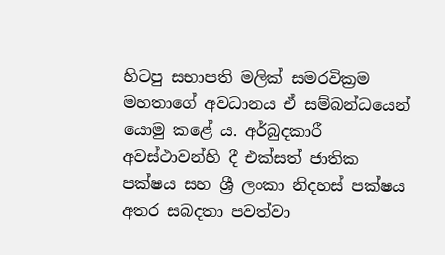හිටපු සභාපති මලික් සමරවික්‍රම මහතාගේ අවධානය ඒ සම්බන්ධයෙන් යොමු කළේ ය. අර්බුදකාරී අවස්ථාවන්හි දී එක්සත් ජාතික පක්ෂය සහ ශ්‍රී ලංකා නිදහස් පක්ෂය අතර සබදතා පවත්වා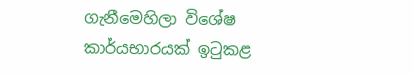ගැනීමෙහිලා විශේෂ කාර්යභාරයක් ඉටුකළ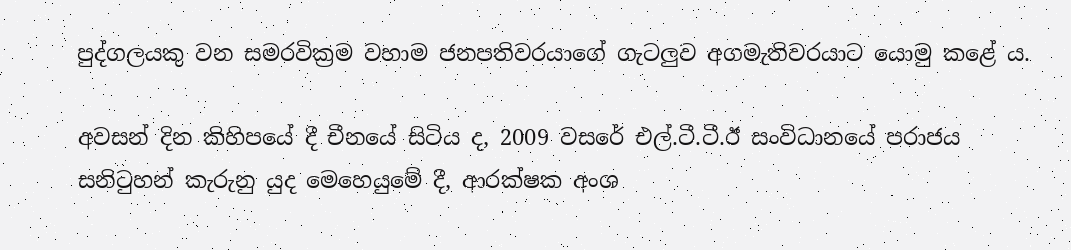පුද්ගලයකු වන සමරවික්‍රම වහාම ජනපතිවරයාගේ ගැටලුව අගමැතිවරයාට යොමු කළේ ය.

අවසන් දින කිහිපයේ දී චීනයේ සිටිය ද, 2009 වසරේ එල්.ටී.ටී.ඊ සංවිධානයේ පරාජය සනිටුහන් කැරුනු යුද මෙහෙයුමේ දී, ආරක්ෂක අංශ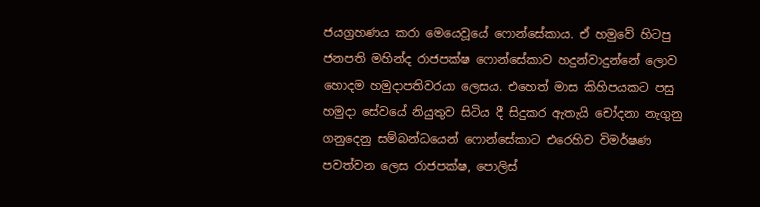ජයග්‍රහණය කරා මෙයෙවූයේ ෆොන්සේකාය. ඒ හමුවේ හිටපු ජනපති මහින්ද රාජපක්ෂ ෆොන්සේකාව හදුන්වාදුන්නේ ලොව හොදම හමුදාපතිවරයා ලෙසය. එහෙත් මාස කිහිපයකට පසු හමුදා සේවයේ නියුතුව සිටිය දී සිදුකර ඇතැයි චෝදනා නැගුනු ගනුදෙනු සම්බන්ධයෙන් ෆොන්සේකාට එරෙහිව විමර්ෂණ පවත්වන ලෙස රාජපක්ෂ, පොලිස්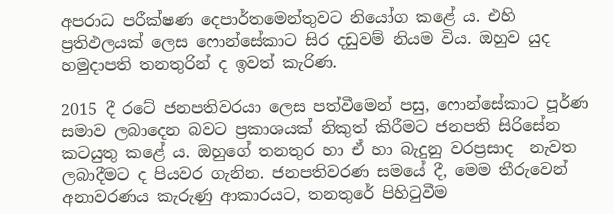අපරාධ පරීක්ෂණ දෙපාර්තමෙන්තුවට නියෝග කළේ ය. එහි ප්‍රතිඵලයක් ලෙස ෆොන්සේකාට සිර දඩුවම් නියම විය. ඔහුව යුද හමුදාපති තනතුරින් ද ඉවත් කැරිණ.

2015 දී රටේ ජනපතිවරයා ලෙස පත්වීමෙන් පසු, ෆොන්සේකාට පූර්ණ සමාව ලබාදෙන බවට ප්‍රකාශයක් නිකුත් කිරීමට ජනපති සිරිසේන කටයුතු කළේ ය. ඔහුගේ තනතුර හා ඒ හා බැදුනු වරප්‍රසාද  නැවත ලබාදීමට ද පියවර ගැනින. ජනපතිවරණ සමයේ දී, මෙම තීරුවෙන් අනාවරණය කැරුණු ආකාරයට, තනතුරේ පිහිටුවීම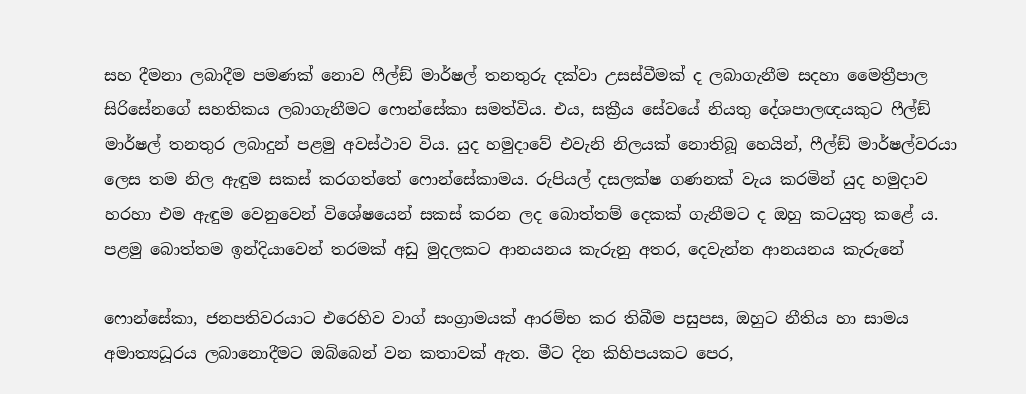සහ දීමනා ලබාදීම පමණක් නොව ෆීල්ඞ් මාර්ෂල් තනතුරු දක්වා උසස්වීමක් ද ලබාගැනීම සදහා මෛත්‍රීපාල සිරිසේනගේ සහතිකය ලබාගැනීමට ෆොන්සේකා සමත්විය. එය, සක්‍රීය සේවයේ නියතු දේශපාලඥයකුට ෆීල්ඞ් මාර්ෂල් තනතුර ලබාදුන් පළමු අවස්ථාව විය. යුද හමුදාවේ එවැනි නිලයක් නොතිබූ හෙයින්, ෆීල්ඞ් මාර්ෂල්වරයා ලෙස තම නිල ඇඳුම සකස් කරගත්තේ ෆොන්සේකාමය. රුපියල් දසලක්ෂ ගණනක් වැය කරමින් යුද හමුදාව හරහා එම ඇඳුම වෙනුවෙන් විශේෂයෙන් සකස් කරන ලද බොත්තම් දෙකක් ගැනීමට ද ඔහු කටයුතු කළේ ය. පළමු බොත්තම ඉන්දියාවෙන් තරමක් අඩු මුදලකට ආනයනය කැරුනු අතර, දෙවැන්න ආනයනය කැරුනේ

ෆොන්සේකා, ජනපතිවරයාට එරෙහිව වාග් සංග්‍රාමයක් ආරම්භ කර තිබීම පසුපස, ඔහුට නීතිය හා සාමය අමාත්‍යධූරය ලබානොදීමට ඔබ්බෙන් වන කතාවක් ඇත. මීට දින කිහිපයකට පෙර,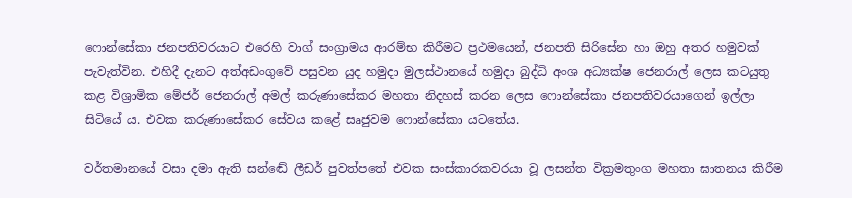ෆොන්සේකා ජනපතිවරයාට එරෙහි වාග් සංග්‍රාමය ආරම්භ කිරීමට ප්‍රථමයෙන්, ජනපති සිරිසේන හා ඔහු අතර හමුවක් පැවැත්වින. එහිදී දැනට අත්අඩංගුවේ පසුවන යුද හමුදා මුලස්ථානයේ හමුදා බුද්ධි අංශ අධ්‍යක්ෂ ජෙනරාල් ලෙස කටයුතු කළ විශ්‍රාමික මේජර් ජෙනරාල් අමල් කරුණාසේකර මහතා නිදහස් කරන ලෙස ෆොන්සේකා ජනපතිවරයාගෙන් ඉල්ලා සිටියේ ය. එවක කරුණාසේකර සේවය කළේ සෘජුවම ෆොන්සේකා යටතේය.

වර්තමානයේ වසා දමා ඇති සන්ඬේ ලීඩර් පුවත්පතේ එවක සංස්කාරකවරයා වූ ලසන්ත වික්‍රමතුංග මහතා ඝාතනය කිරීම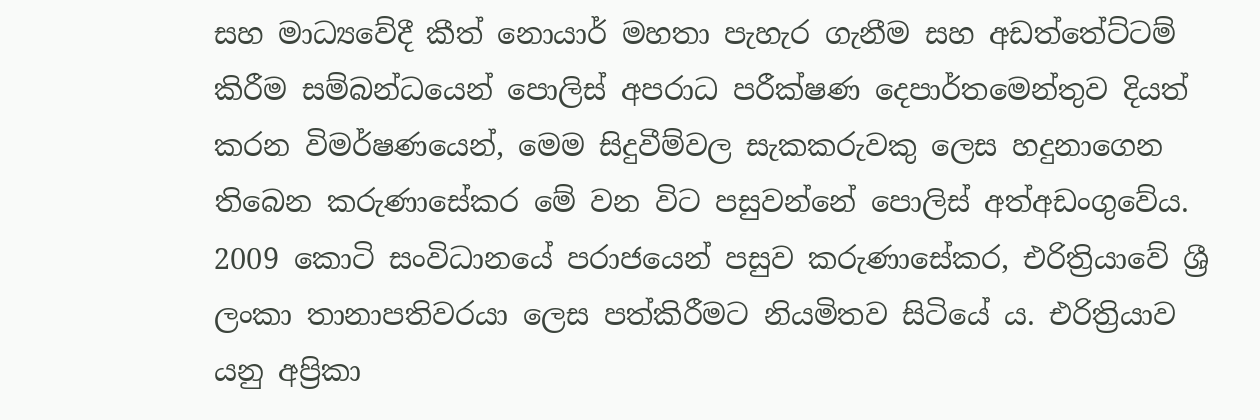සහ මාධ්‍යවේදී කීත් නොයාර් මහතා පැහැර ගැනීම සහ අඩත්තේට්ටම් කිරීම සම්බන්ධයෙන් පොලිස් අපරාධ පරීක්ෂණ දෙපාර්තමෙන්තුව දියත් කරන විමර්ෂණයෙන්, මෙම සිදුවීම්වල සැකකරුවකු ලෙස හදුනාගෙන තිබෙන කරුණාසේකර මේ වන විට පසුවන්නේ පොලිස් අත්අඩංගුවේය. 2009 කොටි සංවිධානයේ පරාජයෙන් පසුව කරුණාසේකර, එරිත්‍රියාවේ ශ්‍රී ලංකා තානාපතිවරයා ලෙස පත්කිරීමට නියමිතව සිටියේ ය. එරිත්‍රියාව යනු අප්‍රිකා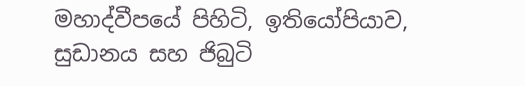මහාද්වීපයේ පිහිටි, ඉතියෝපියාව, සුඩානය සහ ජිබුටි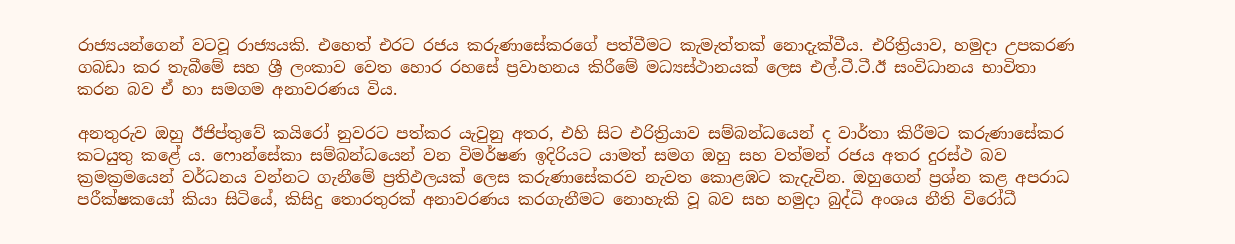රාජ්‍යයන්ගෙන් වටවූ රාජ්‍යයකි. එහෙත් එරට රජය කරුණාසේකරගේ පත්වීමට කැමැත්තක් නොදැක්වීය. එරිත්‍රියාව, හමුදා උපකරණ ගබඩා කර තැබීමේ සහ ශ්‍රී ලංකාව වෙත හොර රහසේ ප්‍රවාහනය කිරීමේ මධ්‍යස්ථානයක් ලෙස එල්.ටී.ටී.ඊ සංවිධානය භාවිතා කරන බව ඒ හා සමගම අනාවරණය විය.

අනතුරුව ඔහු ඊජිප්තුවේ කයිරෝ නුවරට පත්කර යැවුනු අතර, එහි සිට එරිත්‍රියාව සම්බන්ධයෙන් ද වාර්තා කිරීමට කරුණාසේකර කටයුතු කළේ ය. ෆොන්සේකා සම්බන්ධයෙන් වන විමර්ෂණ ඉදිරියට යාමත් සමග ඔහු සහ වත්මන් රජය අතර දුරස්ථ බව ක්‍රමක්‍රමයෙන් වර්ධනය වන්නට ගැනීමේ ප්‍රතිඵලයක් ලෙස කරුණාසේකරව නැවත කොළඹට කැදැවින. ඔහුගෙන් ප්‍රශ්න කළ අපරාධ පරීක්ෂකයෝ කියා සිටියේ, කිසිදු තොරතුරක් අනාවරණය කරගැනීමට නොහැකි වූ බව සහ හමුදා බුද්ධි අංශය නීති විරෝධී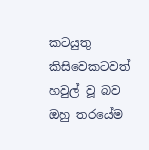කටයුතු කිසිවෙකටවත් හවුල් වූ බව ඔහු තරයේම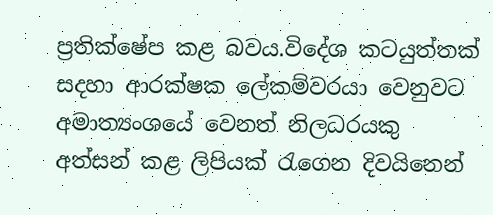ප්‍රතික්ෂේප කළ බවය.විදේශ කටයුත්තක් සදහා ආරක්ෂක ලේකම්වරයා වෙනුවට අමාත්‍යංශයේ වෙනත් නිලධරයකු අත්සන් කළ ලිපියක් රැගෙන දිවයිනෙන්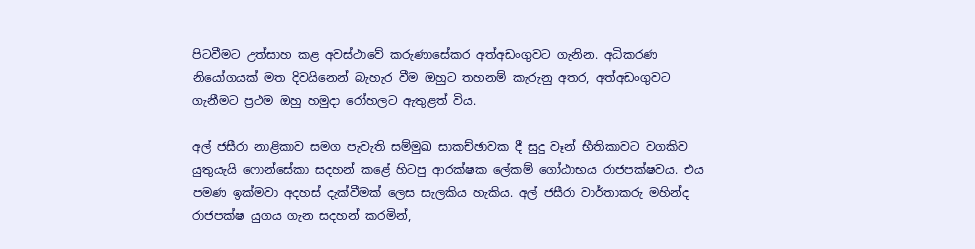පිටවීමට උත්සාහ කළ අවස්ථාවේ කරුණාසේකර අත්අඩංගුවට ගැනින. අධිකරණ නියෝගයක් මත දිවයිනෙන් බැහැර වීම ඔහුට තහනම් කැරුනු අතර, අත්අඩංගුවට ගැනීමට ප්‍රථම ඔහු හමුදා රෝහලට ඇතුළත් විය.

අල් ජසීරා නාළිකාව සමග පැවැති සම්මුඛ සාකච්ඡාවක දී සුදු වෑන් භීතිකාවට වගකිව යුතුයැයි ෆොන්සේකා සදහන් කළේ හිටපු ආරක්ෂක ලේකම් ගෝඨාභය රාජපක්ෂවය. එය පමණ ඉක්මවා අදහස් දැක්වීමක් ලෙස සැලකිය හැකිය. අල් ජසීරා වාර්තාකරු මහින්ද රාජපක්ෂ යුගය ගැන සදහන් කරමින්,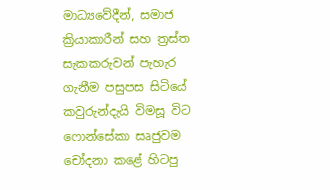මාධ්‍යවේදීන්, සමාජ ක්‍රියාකාරීන් සහ ත්‍රස්ත සැකකරුවන් පැහැර ගැනීම පසුපස සිටියේ කවුරුන්දැයි විමසූ විට ෆොන්සේකා සෘජුවම චෝදනා කළේ හිටපු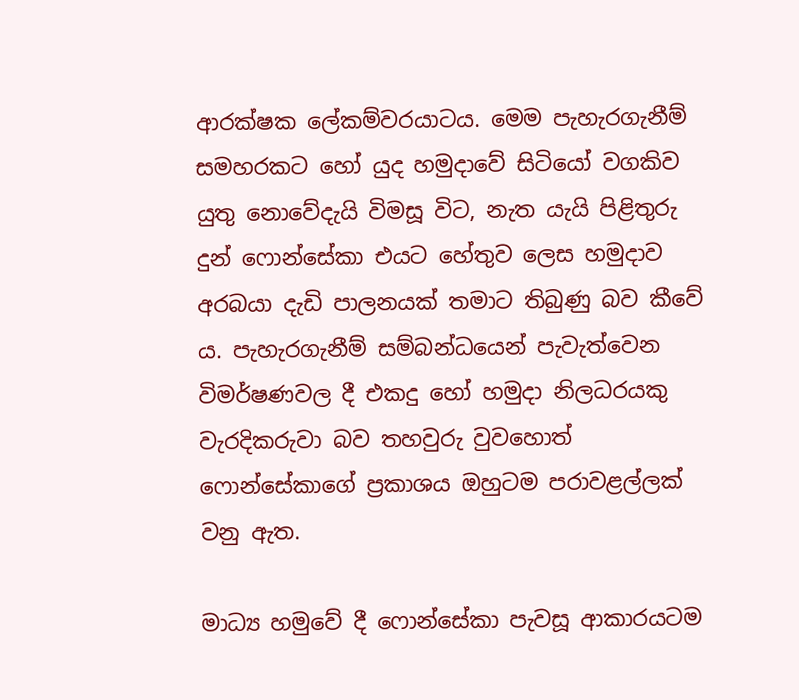ආරක්ෂක ලේකම්වරයාටය. මෙම පැහැරගැනීම් සමහරකට හෝ යුද හමුදාවේ සිටියෝ වගකිව යුතු නොවේදැයි විමසූ විට, නැත යැයි පිළිතුරු දුන් ෆොන්සේකා එයට හේතුව ලෙස හමුදාව අරබයා දැඩි පාලනයක් තමාට තිබුණු බව කීවේ ය. පැහැරගැනීම් සම්බන්ධයෙන් පැවැත්වෙන විමර්ෂණවල දී එකදු හෝ හමුදා නිලධරයකු වැරදිකරුවා බව තහවුරු වුවහොත් ෆොන්සේකාගේ ප්‍රකාශය ඔහුටම පරාවළල්ලක් වනු ඇත.

මාධ්‍ය හමුවේ දී ෆොන්සේකා පැවසූ ආකාරයටම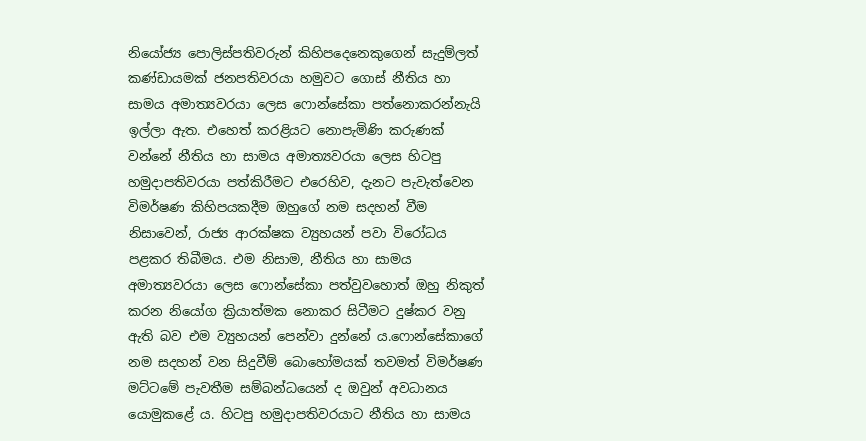නියෝජ්‍ය පොලිස්පතිවරුන් කිහිපදෙනෙකුගෙන් සැදුම්ලත් කණ්ඩායමක් ජනපතිවරයා හමුවට ගොස් නීතිය හා සාමය අමාත්‍යවරයා ලෙස ෆොන්සේකා පත්නොකරන්නැයි ඉල්ලා ඇත. එහෙත් කරළියට නොපැමිණි කරුණක් වන්නේ නීතිය හා සාමය අමාත්‍යවරයා ලෙස හිටපු හමුදාපතිවරයා පත්කිරීමට එරෙහිව, දැනට පැවැත්වෙන විමර්ෂණ කිහිපයකදීම ඔහුගේ නම සදහන් වීම නිසාවෙන්, රාජ්‍ය ආරක්ෂක ව්‍යුහයන් පවා විරෝධය පළකර තිබීමය. එම නිසාම, නීතිය හා සාමය අමාත්‍යවරයා ලෙස ෆොන්සේකා පත්වුවහොත් ඔහු නිකුත් කරන නියෝග ක්‍රියාත්මක නොකර සිටීමට දුෂ්කර වනු ඇති බව එම ව්‍යුහයන් පෙන්වා දුන්නේ ය.ෆොන්සේකාගේ නම සදහන් වන සිදුවීම් බොහෝමයක් තවමත් විමර්ෂණ මට්ටමේ පැවතීම සම්බන්ධයෙන් ද ඔවුන් අවධානය යොමුකළේ ය. හිටපු හමුදාපතිවරයාට නීතිය හා සාමය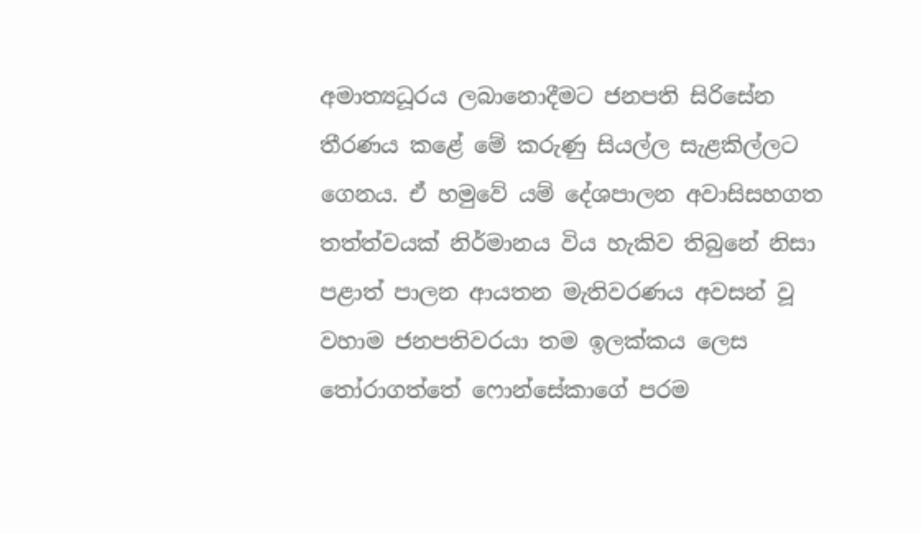අමාත්‍යධූරය ලබානොදීමට ජනපති සිරිසේන තීරණය කළේ මේ කරුණු සියල්ල සැළකිල්ලට ගෙනය. ඒ හමුවේ යම් දේශපාලන අවාසිසහගත තත්ත්වයක් නිර්මානය විය හැකිව තිබුනේ නිසා පළාත් පාලන ආයතන මැතිවරණය අවසන් වූ වහාම ජනපතිවරයා තම ඉලක්කය ලෙස තෝරාගත්තේ ෆොන්සේකාගේ පරම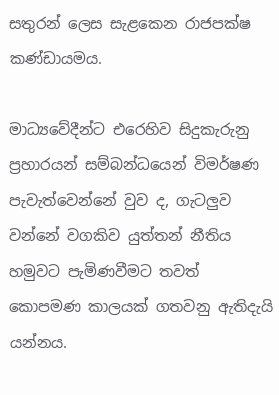සතුරන් ලෙස සැළකෙන රාජපක්ෂ කණ්ඩායමය.

මාධ්‍යවේදීන්ට එරෙහිව සිදුකැරුනු ප්‍රහාරයන් සම්බන්ධයෙන් විමර්ෂණ පැවැත්වෙන්නේ වුව ද, ගැටලුව වන්නේ වගකිව යුත්තන් නීතිය හමුවට පැමිණවීමට තවත් කොපමණ කාලයක් ගතවනු ඇතිදැයි යන්නය.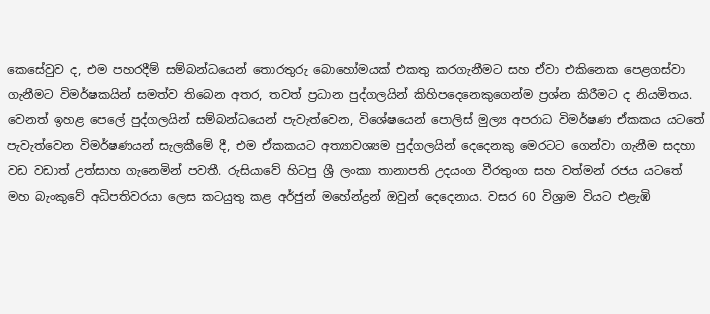කෙසේවුව ද, එම පහරදීම් සම්බන්ධයෙන් තොරතුරු බොහෝමයක් එකතු කරගැනීමට සහ ඒවා එකිනෙක පෙළගස්වා ගැනීමට විමර්ෂකයින් සමත්ව තිබෙන අතර, තවත් ප්‍රධාන පුද්ගලයින් කිහිපදෙනෙකුගෙන්ම ප්‍රශ්න කිරීමට ද නියමිතය.
වෙනත් ඉහළ පෙලේ පුද්ගලයින් සම්බන්ධයෙන් පැවැත්වෙන, විශේෂයෙන් පොලිස් මුල්‍ය අපරාධ විමර්ෂණ ඒකකය යටතේ පැවැත්වෙන විමර්ෂණයන් සැලකීමේ දී, එම ඒකකයට අත්‍යාවශ්‍යම පුද්ගලයින් දෙදෙනකු මෙරටට ගෙන්වා ගැනීම සදහා වඩ වඩාත් උත්සාහ ගැනෙමින් පවතී. රුසියාවේ හිටපු ශ්‍රී ලංකා තානාපති උදයංග වීරතුංග සහ වත්මන් රජය යටතේ මහ බැංකුවේ අධිපතිවරයා ලෙස කටයුතු කළ අර්ජුන් මහේන්ද්‍රන් ඔවුන් දෙදෙනාය. වසර 60 විශ්‍රාම වියට එළැඹි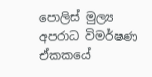පොලිස් මුල්‍ය අපරාධ විමර්ෂණ ඒකකයේ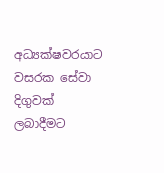අධ්‍යක්ෂවරයාට වසරක සේවා දිගුවක් ලබාදීමට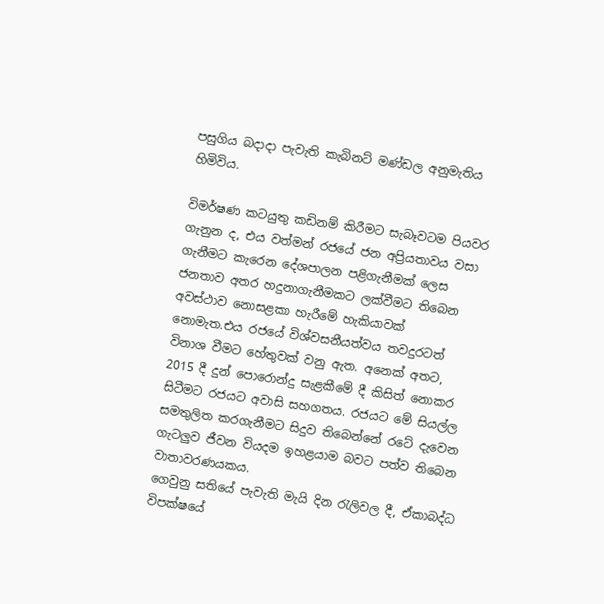පසුගිය බදාදා පැවැති කැබිනට් මණ්ඩල අනුමැතිය හිමිවිය.

විමර්ෂණ කටයුතු කඩිනම් කිරීමට සැබෑවටම පියවර ගැනුන ද, එය වත්මන් රජයේ ජන අප්‍රියතාවය වසා ගැනීමට කැරෙන දේශපාලන පළිගැනීමක් ලෙස ජනතාව අතර හදුනාගැනීමකට ලක්වීමට තිබෙන අවස්ථාව නොසළකා හැරීමේ හැකියාවක් නොමැත.එය රජයේ විශ්වසනීයත්වය තවදුරටත් විනාශ වීමට හේතුවක් වනු ඇත. අනෙක් අතට, 2015 දී දුන් පොරොන්දු සැළකීමේ දී කිසිත් නොකර සිටීමට රජයට අවාසි සහගතය. රජයට මේ සියල්ල සමතුලිත කරගැනීමට සිදුව තිබෙන්නේ රටේ දැවෙන ගැටලුව ජීවන වියදම ඉහළයාම බවට පත්ව තිබෙන වාතාවරණයකය.
ගෙවුනු සතියේ පැවැති මැයි දින රැලිවල දී, ඒකාබද්ධ විපක්ෂයේ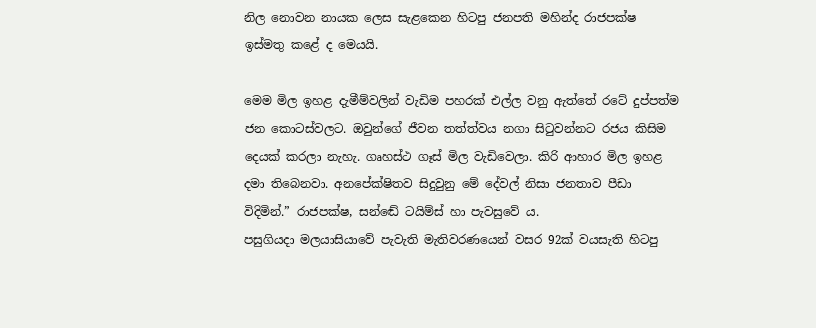නිල නොවන නායක ලෙස සැළකෙන හිටපු ජනපති මහින්ද රාජපක්ෂ ඉස්මතු කළේ ද මෙයයි.

මෙම මිල ඉහළ දැමීම්වලින් වැඩිම පහරක් එල්ල වනු ඇත්තේ රටේ දුප්පත්ම ජන කොටස්වලට. ඔවුන්ගේ ජීවන තත්ත්වය නගා සිටුවන්නට රජය කිසිම දෙයක් කරලා නැහැ. ගෘහස්ථ ගෑස් මිල වැඩිවෙලා. කිරි ආහාර මිල ඉහළ දමා තිබෙනවා. අනපේක්ෂිතව සිදුවුනු මේ දේවල් නිසා ජනතාව පීඩා විදිමින්.” රාජපක්ෂ, සන්ඬේ ටයිම්ස් හා පැවසුවේ ය.
පසුගියදා මලයාසියාවේ පැවැති මැතිවරණයෙන් වසර 92ක් වයසැති හිටපු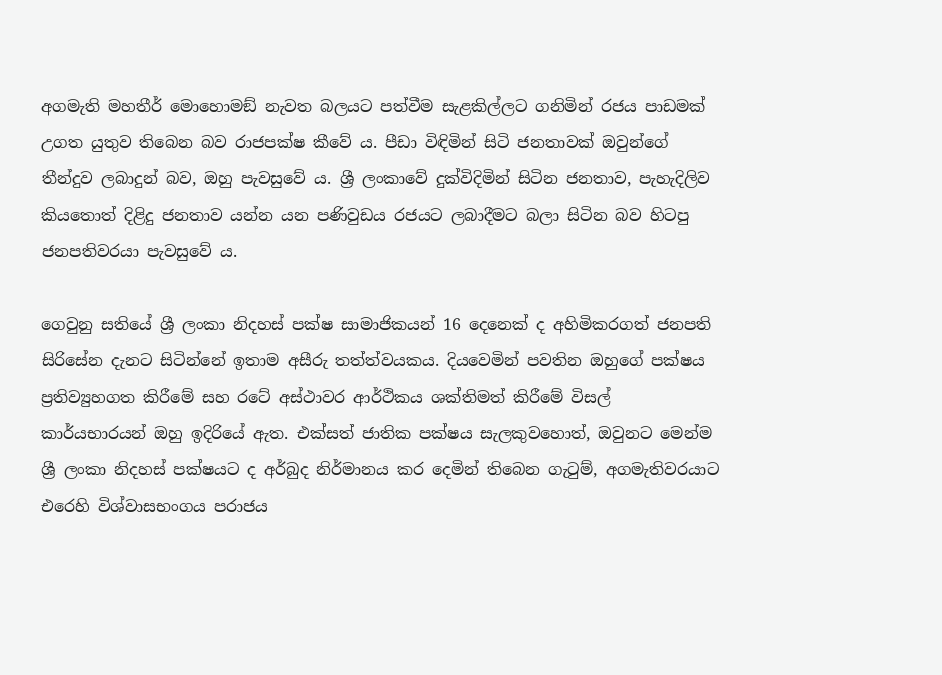අගමැති මහතීර් මොහොමඞ් නැවත බලයට පත්වීම සැළකිල්ලට ගනිමින් රජය පාඩමක් උගත යුතුව තිබෙන බව රාජපක්ෂ කීවේ ය. පීඩා විඳිමින් සිටි ජනතාවක් ඔවුන්ගේ තීන්දුව ලබාදුන් බව, ඔහු පැවසුවේ ය. ශ්‍රී ලංකාවේ දුක්විදිමින් සිටින ජනතාව, පැහැදිලිව කියතොත් දිළිදු ජනතාව යන්න යන පණිවුඩය රජයට ලබාදීමට බලා සිටින බව හිටපු ජනපතිවරයා පැවසුවේ ය.

ගෙවුනු සතියේ ශ්‍රී ලංකා නිදහස් පක්ෂ සාමාජිකයන් 16 දෙනෙක් ද අහිමිකරගත් ජනපති සිරිසේන දැනට සිටින්නේ ඉතාම අසීරු තත්ත්වයකය. දියවෙමින් පවතින ඔහුගේ පක්ෂය ප්‍රතිව්‍යුහගත කිරීමේ සහ රටේ අස්ථාවර ආර්ථිකය ශක්තිමත් කිරීමේ විසල් කාර්යභාරයන් ඔහු ඉදිරියේ ඇත. එක්සත් ජාතික පක්ෂය සැලකුවහොත්, ඔවුනට මෙන්ම ශ්‍රී ලංකා නිදහස් පක්ෂයට ද අර්බුද නිර්මානය කර දෙමින් තිබෙන ගැටුම්, අගමැතිවරයාට එරෙහි විශ්වාසභංගය පරාජය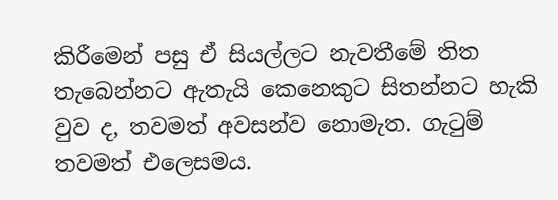කිරීමෙන් පසු ඒ සියල්ලට නැවතීමේ තිත තැබෙන්නට ඇතැයි කෙනෙකුට සිතන්නට හැකි වුව ද, තවමත් අවසන්ව නොමැත. ගැටුම් තවමත් එලෙසමය.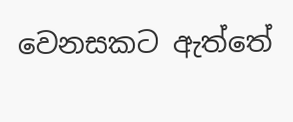වෙනසකට ඇත්තේ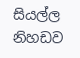සියල්ල නිහඩව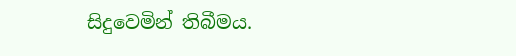සිදුවෙමින් තිබීමය.